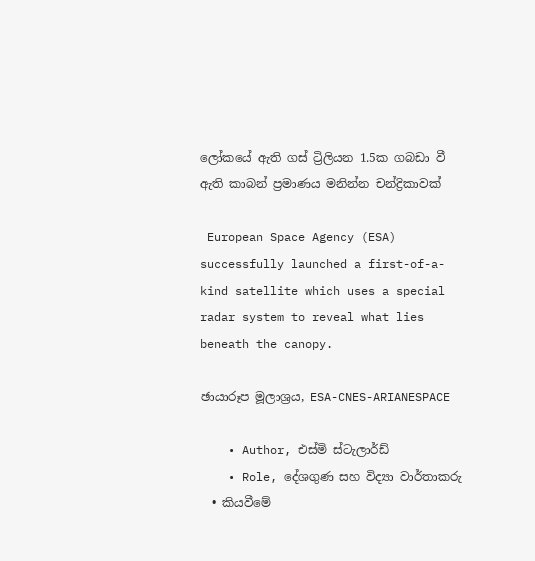ලෝකයේ ඇති ගස් ට්‍රිලියන 1.5ක ගබඩා වී ඇති කාබන් ප්‍රමාණය මනින්න චන්ද්‍රිකාවක්

 European Space Agency (ESA) successfully launched a first-of-a-kind satellite which uses a special radar system to reveal what lies beneath the canopy.

ඡායාරූප මූලාශ්‍රය, ESA-CNES-ARIANESPACE

    • Author, එස්මි ස්ටැලාර්ඩ්
    • Role, දේශගුණ සහ විද්‍යා වාර්තාකරු
  • කියවීමේ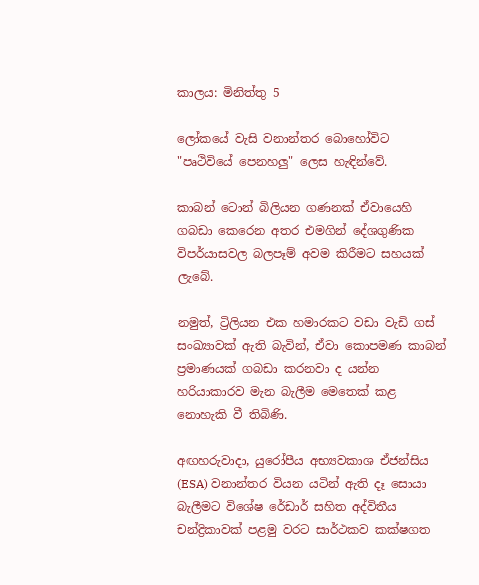කාලය: මිනිත්තු 5

ලෝකයේ වැසි වනාන්තර බොහෝවිට "පෘථිවියේ පෙනහලු" ලෙස හැඳින්වේ.

කාබන් ටොන් බිලියන ගණනක් ඒවායෙහි ගබඩා කෙරෙන අතර එමගින් දේශගුණික විපර්යාසවල බලපෑම් අවම කිරීමට සහයක් ලැබේ.

නමුත්, ට්‍රිලියන එක හමාරකට වඩා වැඩි ගස් සංඛ්‍යාවක් ඇති බැවින්, ඒවා කොපමණ කාබන් ප්‍රමාණයක් ගබඩා කරනවා ද යන්න හරියාකාරව මැන බැලීම මෙතෙක් කළ නොහැකි වී තිබිණි.

අඟහරුවාදා, යුරෝපීය අභ්‍යවකාශ ඒජන්සිය (ESA) වනාන්තර වියන යටින් ඇති දෑ සොයා බැලීමට විශේෂ රේඩාර් සහිත අද්විතීය චන්ද්‍රිකාවක් පළමු වරට සාර්ථකව කක්ෂගත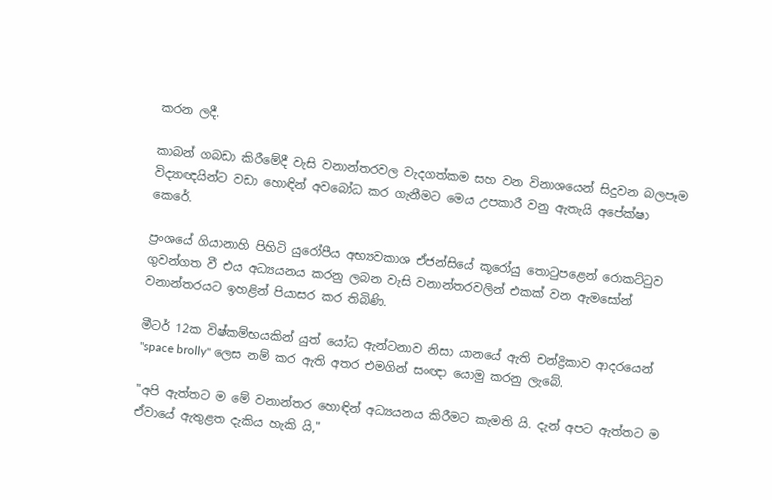කරන ලදී.

කාබන් ගබඩා කිරීමේදී වැසි වනාන්තරවල වැදගත්කම සහ වන විනාශයෙන් සිදුවන බලපෑම විද්‍යාඥයින්ට වඩා හොඳින් අවබෝධ කර ගැනීමට මෙය උපකාරී වනු ඇතැයි අපේක්ෂා කෙරේ.

ප්‍රංශයේ ගියානාහි පිහිටි යුරෝපීය අභ්‍යවකාශ ඒජන්සියේ කූරෝයු තොටුපළෙන් රොකට්ටුව ගුවන්ගත වී එය අධ්‍යයනය කරනු ලබන වැසි වනාන්තරවලින් එකක් වන ඇමසෝන් වනාන්තරයට ඉහළින් පියාසර කර තිබිණි.

මීටර් 12ක විෂ්කම්භයකින් යුත් යෝධ ඇන්ටනාව නිසා යානයේ ඇති චන්ද්‍රිකාව ආදරයෙන් "space brolly" ලෙස නම් කර ඇති අතර එමගින් සංඥා යොමු කරනු ලැබේ.

"අපි ඇත්තට ම මේ වනාන්තර හොඳින් අධ්‍යයනය කිරීමට කැමති යි. දැන් අපට ඇත්තට ම ඒවායේ ඇතුළත දැකිය හැකි යි,"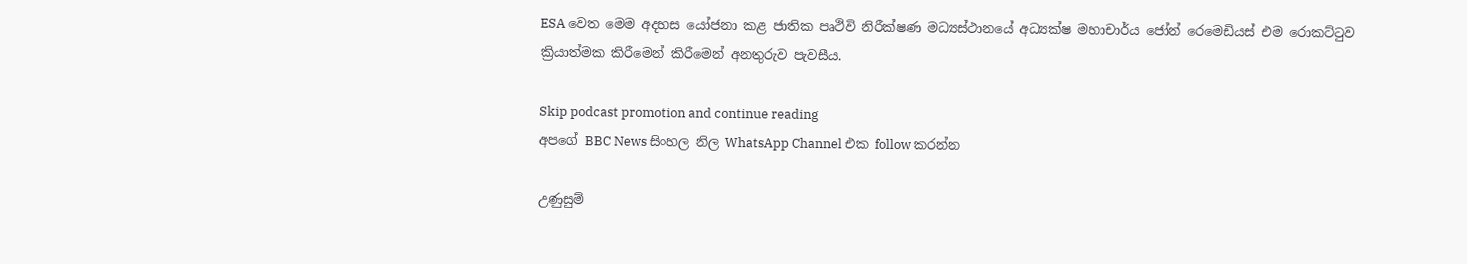ESA වෙත මෙම අදහස යෝජනා කළ ජාතික පෘථිවි නිරීක්ෂණ මධ්‍යස්ථානයේ අධ්‍යක්ෂ මහාචාර්ය ජෝන් රෙමෙඩියස් එම රොකට්ටුව ක්‍රියාත්මක කිරීමෙන් කිරීමෙන් අනතුරුව පැවසීය.

Skip podcast promotion and continue reading
අපගේ BBC News සිංහල නිල WhatsApp Channel එක follow කරන්න

උණුසුම්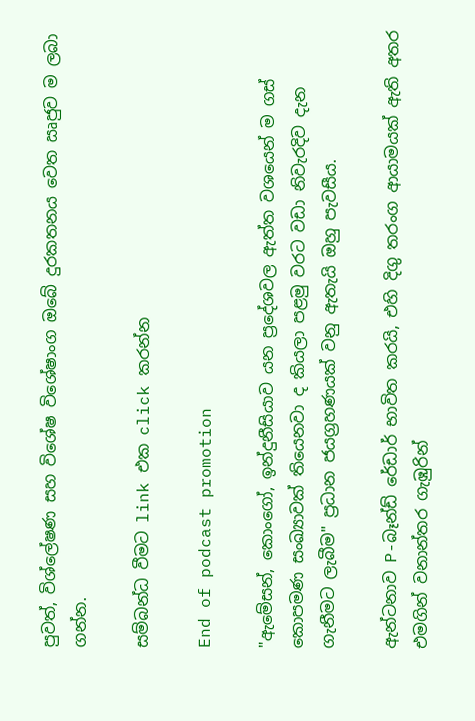පුවත්, විශ්ලේෂණ සහ විශේෂ විශේෂාංග ඔබේ දුරකතනය වෙත ඍජුව ම ලබා ගන්න.

සම්බන්ධ වීමට link එක click කරන්න

End of podcast promotion

"ඇමේසන්, කොංගෝ, ඉන්දුනීසියාව යන ප්‍රදේශවල ඇත්ත වශයෙන් ම ගස් කොපමණ සංඛ්‍යාවක් තියෙනවා ද කියලා පළමු වරට වඩා නිවැරදිව දැන ගැනීමට ලැබීම" ප්‍රධාන ජයග්‍රහණයක් වනු ඇතැයි ඔහු පැවසීය.

ඇන්ටනාව P-බෑන්ඩ් රේඩාර් භාවිත කරයි, එහි දිගු තරංග ආයාමයක් ඇති අතර එමගින් වනාන්තර ගැඹුරින්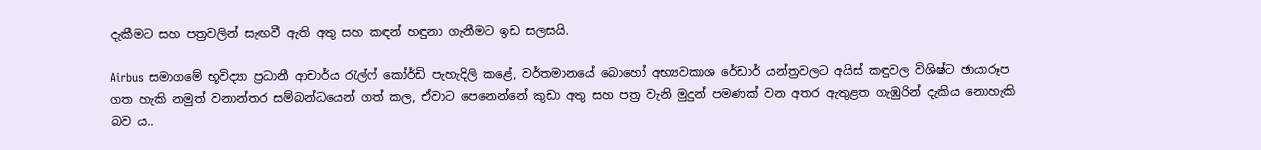දැකීමට සහ පත්‍රවලින් සැඟවී ඇති අතු සහ කඳන් හඳුනා ගැනීමට ඉඩ සලසයි.

Airbus සමාගමේ භූවිද්‍යා ප්‍රධානී ආචාර්ය රැල්ෆ් කෝර්ඩි පැහැදිලි කළේ, වර්තමානයේ බොහෝ අභ්‍යවකාශ රේඩාර් යන්ත්‍රවලට අයිස් කඳුවල විශිෂ්ට ඡායාරූප ගත හැකි නමුත් වනාන්තර සම්බන්ධයෙන් ගත් කල, ඒවාට පෙනෙන්නේ කුඩා අතු සහ පත්‍ර වැනි මුදුන් පමණක් වන අතර ඇතුළත ගැඹුරින් දැකිය නොහැකි බව ය..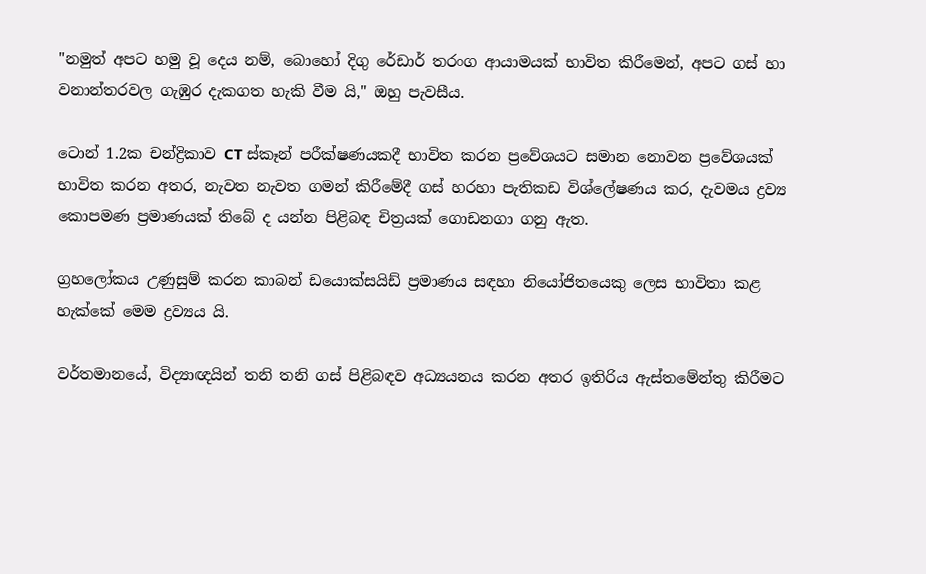"නමුත් අපට හමු වූ දෙය නම්, බොහෝ දිගු රේඩාර් තරංග ආයාමයක් භාවිත කිරීමෙන්, අපට ගස් හා වනාන්තරවල ගැඹුර දැකගත හැකි වීම යි," ඔහු පැවසීය.

ටොන් 1.2ක චන්ද්‍රිකාව CT ස්කෑන් පරීක්ෂණයකදී භාවිත කරන ප්‍රවේශයට සමාන නොවන ප්‍රවේශයක් භාවිත කරන අතර, නැවත නැවත ගමන් කිරීමේදී ගස් හරහා පැතිකඩ විශ්ලේෂණය කර, දැවමය ද්‍රව්‍ය කොපමණ ප්‍රමාණයක් තිබේ ද යන්න පිළිබඳ චිත්‍රයක් ගොඩනගා ගනු ඇත.

ග්‍රහලෝකය උණුසුම් කරන කාබන් ඩයොක්සයිඩ් ප්‍රමාණය සඳහා නියෝජිතයෙකු ලෙස භාවිතා කළ හැක්කේ මෙම ද්‍රව්‍යය යි.

වර්තමානයේ, විද්‍යාඥයින් තනි තනි ගස් පිළිබඳව අධ්‍යයනය කරන අතර ඉතිරිය ඇස්තමේන්තු කිරීමට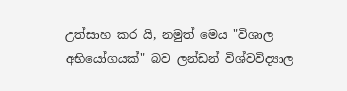උත්සාහ කර යි, නමුත් මෙය "විශාල අභියෝගයක්" බව ලන්ඩන් විශ්වවිද්‍යාල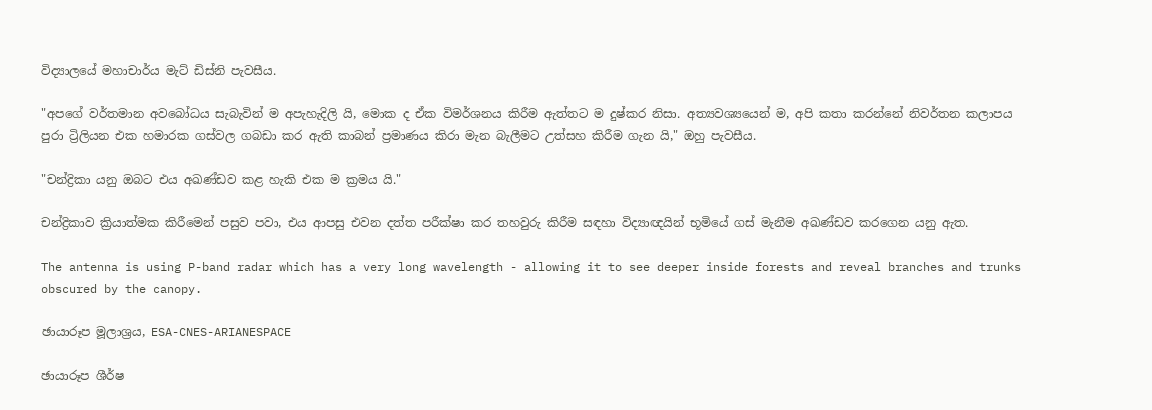විද්‍යාලයේ මහාචාර්ය මැට් ඩිස්නි පැවසීය.

"අපගේ වර්තමාන අවබෝධය සැබැවින් ම අපැහැදිලි යි, මොක ද ඒක විමර්ශනය කිරීම ඇත්තට ම දුෂ්කර නිසා. අත්‍යවශ්‍යයෙන් ම, අපි කතා කරන්නේ නිවර්තන කලාපය පුරා ට්‍රිලියන එක හමාරක ගස්වල ගබඩා කර ඇති කාබන් ප්‍රමාණය කිරා මැන බැලීමට උත්සහ කිරීම ගැන යි," ඔහු පැවසීය.

"චන්ද්‍රිකා යනු ඔබට එය අඛණ්ඩව කළ හැකි එක ම ක්‍රමය යි."

චන්ද්‍රිකාව ක්‍රියාත්මක කිරීමෙන් පසුව පවා, එය ආපසු එවන දත්ත පරීක්ෂා කර තහවුරු කිරීම සඳහා විද්‍යාඥයින් භූමියේ ගස් මැනීම අඛණ්ඩව කරගෙන යනු ඇත.

The antenna is using P-band radar which has a very long wavelength - allowing it to see deeper inside forests and reveal branches and trunks obscured by the canopy.

ඡායාරූප මූලාශ්‍රය, ESA-CNES-ARIANESPACE

ඡායාරූප ශීර්ෂ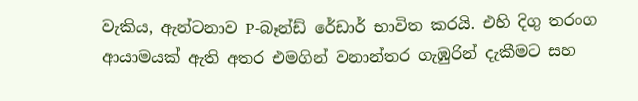වැකිය, ඇන්ටනාව P-බෑන්ඩ් රේඩාර් භාවිත කරයි. එහි දිගු තරංග ආයාමයක් ඇති අතර එමගින් වනාන්තර ගැඹුරින් දැකීමට සහ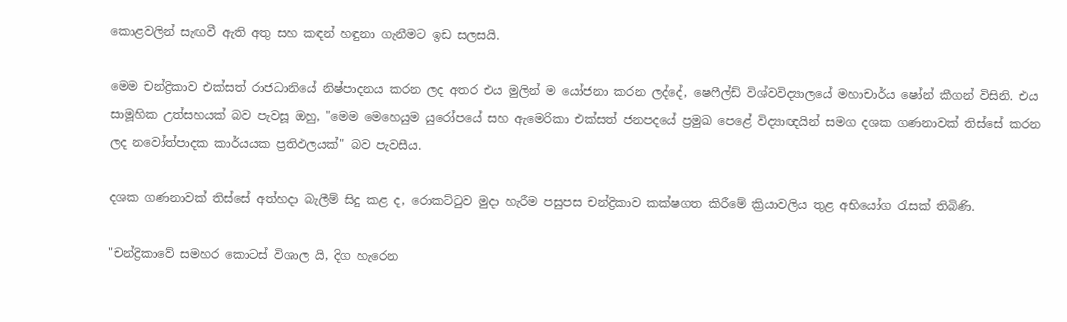කොළවලින් සැඟවී ඇති අතු සහ කඳන් හඳුනා ගැනීමට ඉඩ සලසයි.

මෙම චන්ද්‍රිකාව එක්සත් රාජධානියේ නිෂ්පාදනය කරන ලද අතර එය මුලින් ම යෝජනා කරන ලද්දේ, ෂෙෆීල්ඩ් විශ්වවිද්‍යාලයේ මහාචාර්ය ෂෝන් කීගන් විසිනි. එය සාමූහික උත්සහයක් බව පැවසූ ඔහු, "මෙම මෙහෙයුම යුරෝපයේ සහ ඇමෙරිකා එක්සත් ජනපදයේ ප්‍රමුඛ පෙළේ විද්‍යාඥයින් සමග දශක ගණනාවක් තිස්සේ කරන ලද නවෝත්පාදක කාර්යයක ප්‍රතිඵලයක්" බව පැවසීය.

දශක ගණනාවක් තිස්සේ අත්හදා බැලීම් සිදු කළ ද, රොකට්ටුව මුදා හැරීම පසුපස චන්ද්‍රිකාව කක්ෂගත කිරීමේ ක්‍රියාවලිය තුළ අභියෝග රැසක් තිබිණි.

"චන්ද්‍රිකාවේ සමහර කොටස් විශාල යි, දිග හැරෙන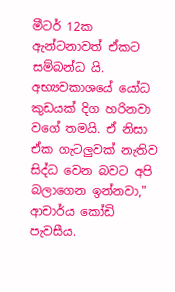මීටර් 12ක ඇන්ටනාවත් ඒකට සම්බන්ධ යි. අභ්‍යවකාශයේ යෝධ කුඩයක් දිග හරිනවා වගේ තමයි. ඒ නිසා ඒක ගැටලුවක් නැතිව සිද්ධ වෙන බවට අපි බලාගෙන ඉන්නවා," ආචාර්ය කෝඩි පැවසීය.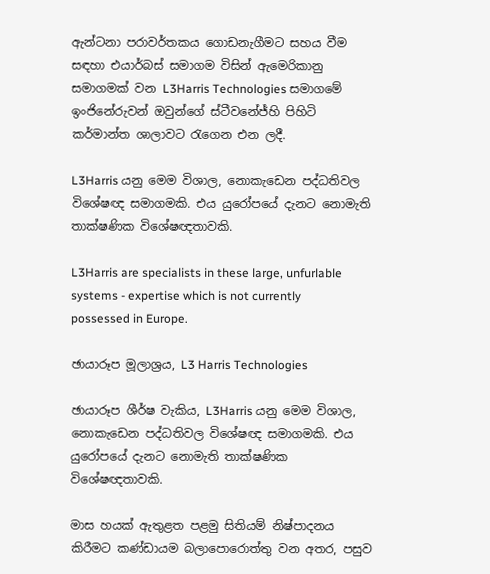ඇන්ටනා පරාවර්තකය ගොඩනැගීමට සහය වීම සඳහා එයාර්බස් සමාගම විසින් ඇමෙරිකානු සමාගමක් වන L3Harris Technologies සමාගමේ ඉංජිනේරුවන් ඔවුන්ගේ ස්ටීවනේජ්හි පිහිටි කර්මාන්ත ශාලාවට රැගෙන එන ලදී.

L3Harris යනු මෙම විශාල, නොකැඩෙන පද්ධතිවල විශේෂඥ සමාගමකි. එය යුරෝපයේ දැනට නොමැති තාක්ෂණික විශේෂඥතාවකි.

L3Harris are specialists in these large, unfurlable systems - expertise which is not currently possessed in Europe.

ඡායාරූප මූලාශ්‍රය, L3 Harris Technologies

ඡායාරූප ශීර්ෂ වැකිය, L3Harris යනු මෙම විශාල, නොකැඩෙන පද්ධතිවල විශේෂඥ සමාගමකි. එය යුරෝපයේ දැනට නොමැති තාක්ෂණික විශේෂඥතාවකි.

මාස හයක් ඇතුළත පළමු සිතියම් නිෂ්පාදනය කිරීමට කණ්ඩායම බලාපොරොත්තු වන අතර, පසුව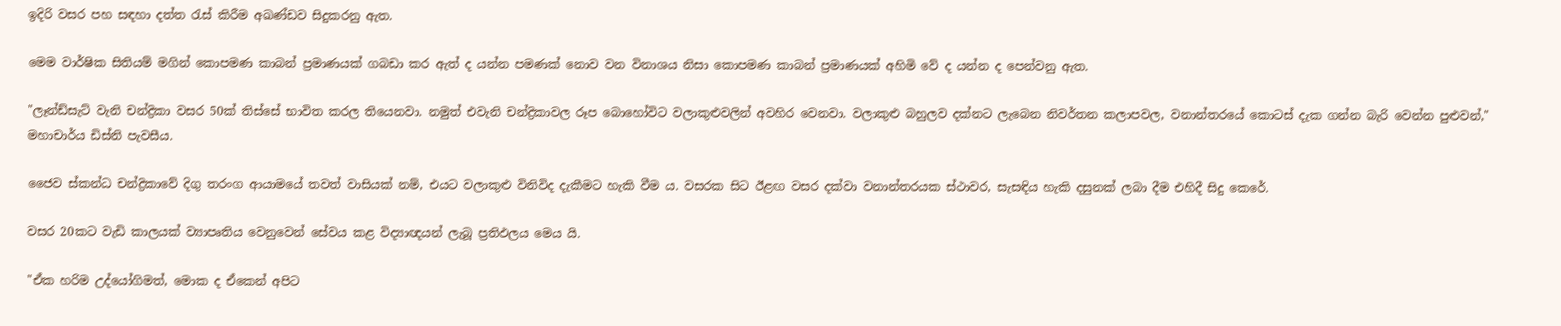ඉදිරි වසර පහ සඳහා දත්ත රැස් කිරීම අඛණ්ඩව සිදුකරනු ඇත.

මෙම වාර්ෂික සිතියම් මගින් කොපමණ කාබන් ප්‍රමාණයක් ගබඩා කර ඇත් ද යන්න පමණක් නොව වන විනාශය නිසා කොපමණ කාබන් ප්‍රමාණයක් අහිමි වේ ද යන්න ද පෙන්වනු ඇත.

"ලෑන්ඩ්සැට් වැනි චන්ද්‍රිකා වසර 50ක් තිස්සේ භාවිත කරල තියෙනවා. නමුත් එවැනි චන්ද්‍රිකාවල රූප බොහෝවිට වලාකුළුවලින් අවහිර වෙනවා. වලාකුළු බහුලව දක්නට ලැබෙන නිවර්තන කලාපවල, වනාන්තරයේ කොටස් දැක ගන්න බැරි වෙන්න පුළුවන්," මහාචාර්ය ඩිස්නි පැවසීය.

ජෛව ස්කන්ධ චන්ද්‍රිකාවේ දිගු තරංග ආයාමයේ තවත් වාසියක් නම්, එයට වලාකුළු විනිවිද දැකීමට හැකි වීම ය. වසරක සිට ඊළඟ වසර දක්වා වනාන්තරයක ස්ථාවර, සැසඳිය හැකි දසුනක් ලබා දීම එහිදී සිදු කෙරේ.

වසර 20කට වැඩි කාලයක් ව්‍යාපෘතිය වෙනුවෙන් සේවය කළ විද්‍යාඥයන් ලැබූ ප්‍රතිඵලය මෙය යි.

"ඒක හරිම උද්යෝගිමත්, මොක ද ඒකෙන් අපිට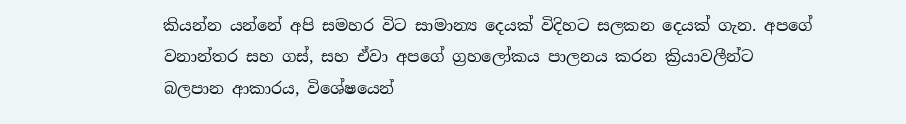කියන්න යන්නේ අපි සමහර විට සාමාන්‍ය දෙයක් විදිහට සලකන දෙයක් ගැන. අපගේ වනාන්තර සහ ගස්, සහ ඒවා අපගේ ග්‍රහලෝකය පාලනය කරන ක්‍රියාවලීන්ට බලපාන ආකාරය, විශේෂයෙන්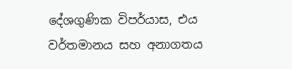දේශගුණික විපර්යාස, එය වර්තමානය සහ අනාගතය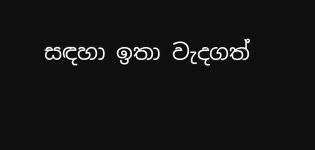සඳහා ඉතා වැදගත්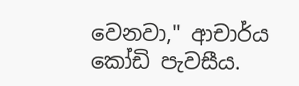වෙනවා," ආචාර්ය කෝඩි පැවසීය.